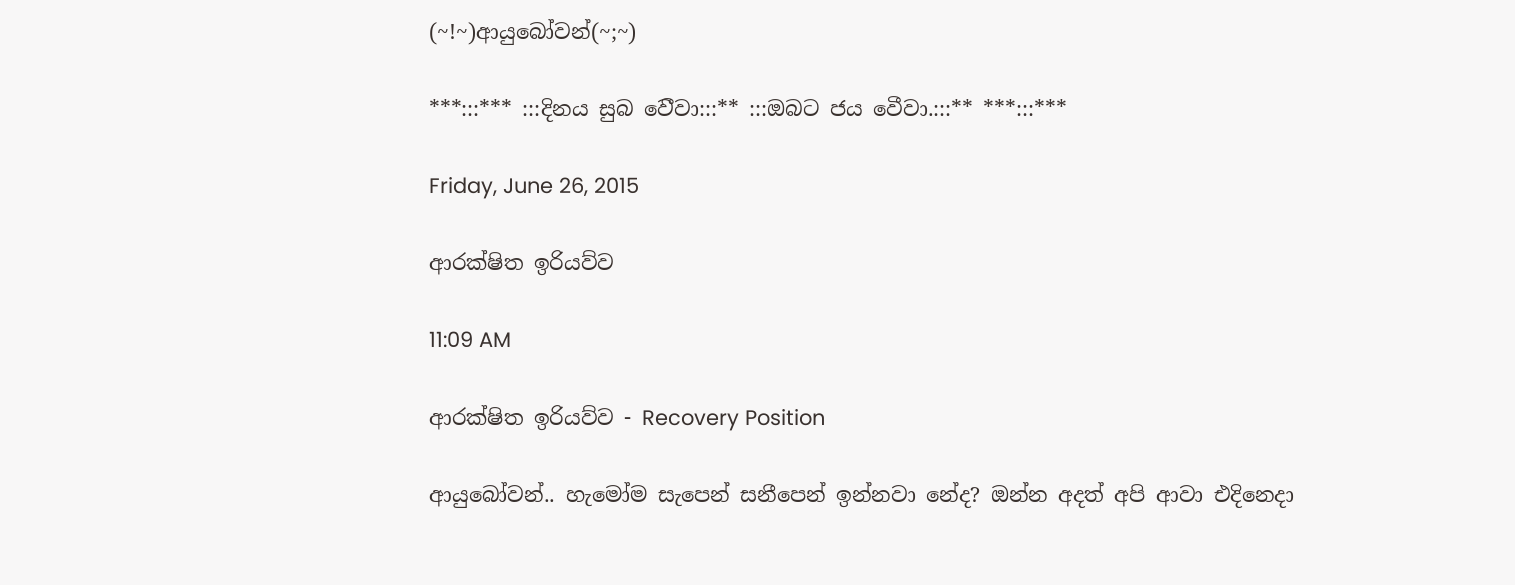(~!~)ආයුබෝවන්(~;~)

***:::*** :::දිනය සුබ ‍ව‍ෙීවා:::** :::ඔබට ජය වෙීවා.:::** ***:::***

Friday, June 26, 2015

ආරක්ෂිත ඉරියව්ව

11:09 AM

ආරක්ෂිත ඉරියව්ව - Recovery Position

ආයුබෝවන්.. හැමෝම සැපෙන් සනීපෙන් ඉන්නවා නේද? ඔන්න අදත් අපි ආවා එදිනෙදා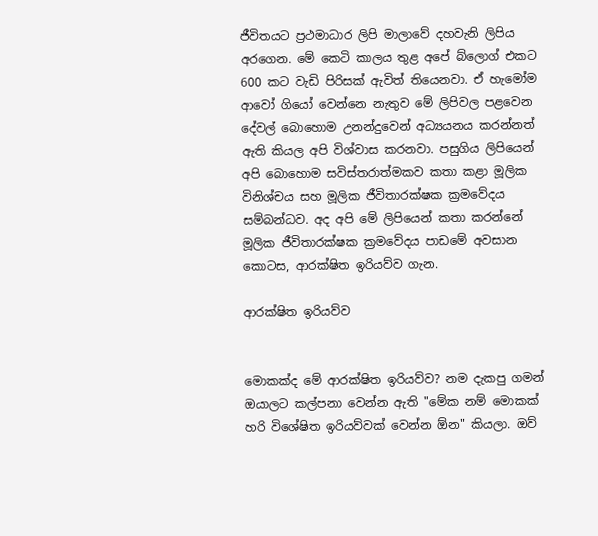ජීවිතයට ප්‍රථමාධාර ලිපි මාලාවේ දහවැනි ලිපිය අරගෙන. මේ කෙටි කාලය තුළ අපේ බ්ලොග් එකට 600 කට වැඩි පිරිසක් ඇවිත් තියෙනවා. ඒ හැමෝම ආවෝ ගියෝ වෙන්නෙ නැතුව මේ ලිපිවල පළවෙන දේවල් බොහොම උනන්දුවෙන් අධ්‍යයනය කරන්නත් ඇති කියල අපි විශ්වාස කරනවා. පසුගිය ලිපියෙන් අපි බොහොම සවිස්තරාත්මකව කතා කළා මූලික විනිශ්චය සහ මූලික ජීවිතාරක්ෂක ක්‍රමවේදය සම්බන්ධව. අද අපි මේ ලිපියෙන් කතා කරන්නේ මූලික ජීවිතාරක්ෂක ක්‍රමවේදය පාඩමේ අවසාන කොටස, ආරක්ෂිත ඉරියව්ව ගැන.

ආරක්ෂිත ඉරියව්ව


මොකක්ද මේ ආරක්ෂිත ඉරියව්ව? නම දැකපු ගමන් ඔයාලට කල්පනා වෙන්න ඇති "මේක නම් මොකක් හරි විශේෂිත ඉරියව්වක් වෙන්න ඕන" කියලා. ඔව්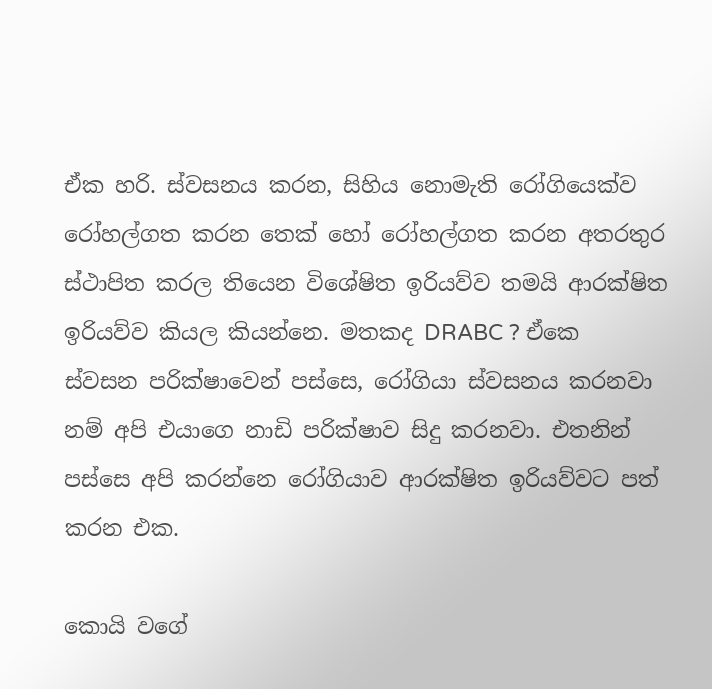ඒක හරි. ස්වසනය කරන, සිහිය නොමැති රෝගියෙක්ව රෝහල්ගත කරන තෙක් හෝ රෝහල්ගත කරන අතරතුර ස්ථාපිත කරල තියෙන විශේෂිත ඉරියව්ව තමයි ආරක්ෂිත ඉරියව්ව කියල කියන්නෙ. මතකද DRABC ? ඒකෙ ස්වසන පරික්ෂාවෙන් පස්සෙ, රෝගියා ස්වසනය කරනවා නම් අපි එයාගෙ නාඩි පරික්ෂාව සිදු කරනවා. එතනින් පස්සෙ අපි කරන්නෙ රෝගියාව ආරක්ෂිත ඉරියව්වට පත් කරන එක.

කොයි වගේ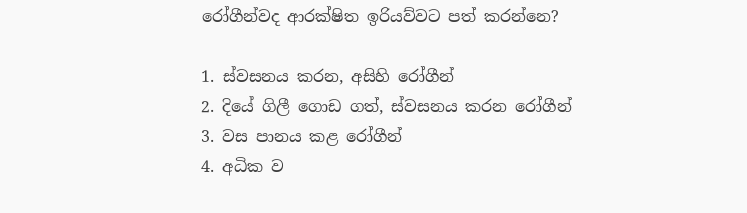රෝගීන්වද ආරක්ෂිත ඉරියව්වට පත් කරන්නෙ?

1. ස්වසනය කරන, අසිහි රෝගීන්
2. දියේ ගිලී ගොඩ ගත්, ස්වසනය කරන රෝගීන්
3. වස පානය කළ රෝගීන්
4. අධික ව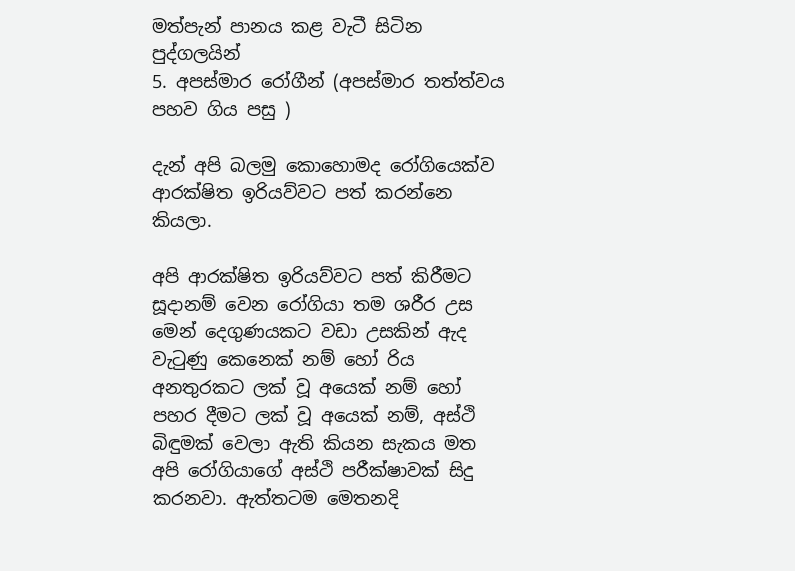මත්පැන් පානය කළ වැටී සිටින පුද්ගලයින්
5. අපස්මාර රෝගීන් (අපස්මාර තත්ත්වය පහව ගිය පසු )

දැන් අපි බලමු කොහොමද රෝගියෙක්ව ආරක්ෂිත ඉරියව්වට පත් කරන්නෙ කියලා.

අපි ආරක්ෂිත ඉරියව්වට පත් කිරීමට සූදානම් වෙන රෝගියා තම ශරීර උස මෙන් දෙගුණයකට වඩා උසකින් ඇද වැටුණු කෙනෙක් නම් හෝ රිය අනතුරකට ලක් වූ අයෙක් නම් හෝ පහර දීමට ලක් වූ අයෙක් නම්, අස්ථි බිඳුමක් වෙලා ඇති කියන සැකය මත අපි රෝගියාගේ අස්ථි පරීක්ෂාවක් සිදු කරනවා. ඇත්තටම මෙතනදි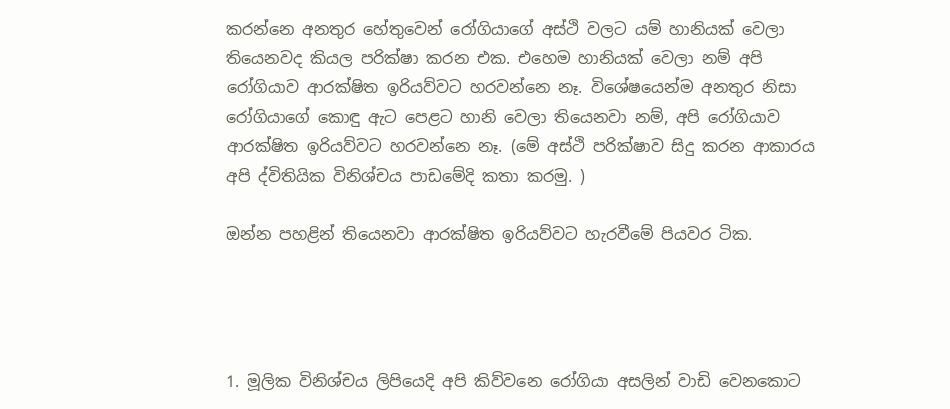කරන්නෙ අනතුර හේතුවෙන් රෝගියාගේ අස්ථි වලට යම් හානියක් වෙලා තියෙනවද කියල පරික්ෂා කරන එක. එහෙම හානියක් වෙලා නම් අපි රෝගියාව ආරක්ෂිත ඉරියව්වට හරවන්නෙ නෑ. විශේෂයෙන්ම අනතුර නිසා රෝගියාගේ කොඳු ඇට පෙළට හානි වෙලා තියෙනවා නම්, අපි රෝගියාව ආරක්ෂිත ඉරියව්වට හරවන්නෙ නෑ. (මේ අස්ථි පරික්ෂාව සිදු කරන ආකාරය අපි ද්විතියික විනිශ්චය පාඩමේදි කතා කරමු. )

ඔන්න පහළින් තියෙනවා ආරක්ෂිත ඉරියව්වට හැරවීමේ පියවර ටික.




1. මූලික විනිශ්චය ලිපියෙදි අපි කිව්වනෙ රෝගියා අසලින් වාඩි වෙනකොට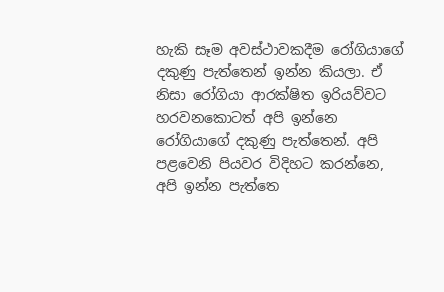හැකි සෑම අවස්ථාවකදීම රෝගියාගේ දකුණු පැත්තෙන් ඉන්න කියලා. ඒ නිසා රෝගියා ආරක්ෂිත ඉරියව්වට හරවනකොටත් අපි ඉන්නෙ රෝගියාගේ දකුණු පැත්තෙන්. අපි පළවෙනි පියවර විදිහට කරන්නෙ, අපි ඉන්න පැත්තෙ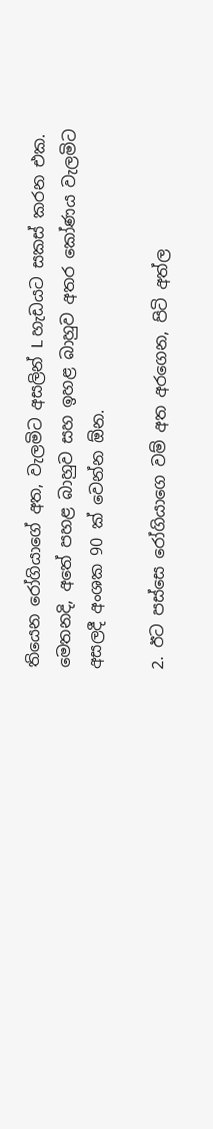තියෙන රෝගියාගේ අත, වැලමිට අසලින් L හැඩයට සකස් කරන එක. මෙතනදි, අතේ පහළ බාහුව සහ ඉහළ බාහුව අතර කෝණය වැලමිට අසලදී අංශක 90 ක් වෙන්න ඕන.

2. ඊට පස්සෙ රෝගියාගෙ වම් අත අරගෙන, පිටි අත්ල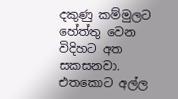දකුණු කම්මුලට හේත්තු වෙන විදිහට අත සකසනවා. එතකොට අල්ල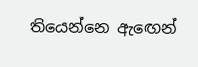තියෙන්නෙ ඇඟෙන්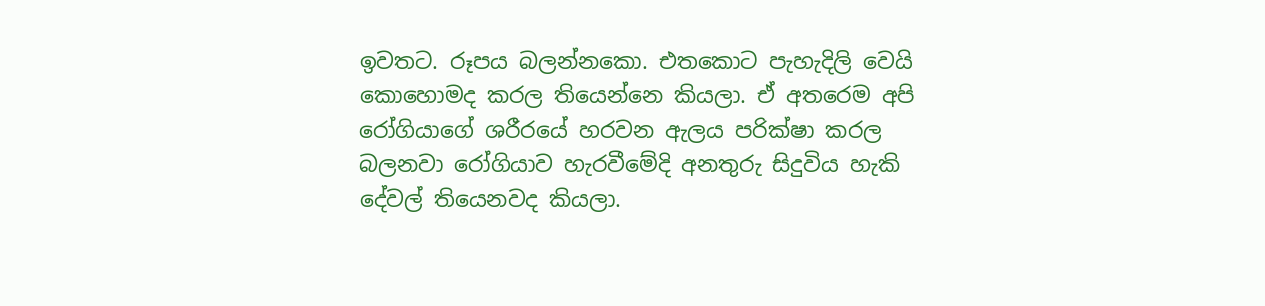ඉවතට. රූපය බලන්නකො. එතකොට පැහැදිලි වෙයි කොහොමද කරල තියෙන්නෙ කියලා. ඒ අතරෙම අපි රෝගියාගේ ශරීරයේ හරවන ඇලය පරික්ෂා කරල බලනවා රෝගියාව හැරවීමේදි අනතුරු සිදුවිය හැකි දේවල් තියෙනවද කියලා.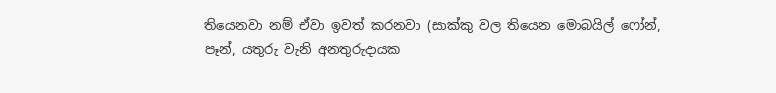තියෙනවා නම් ඒවා ඉවත් කරනවා (සාක්කු වල තියෙන මොබයිල් ෆෝන්, පෑන්, යතුරු වැනි අනතුරුදායක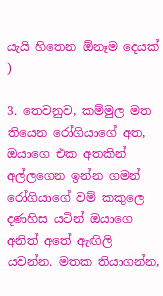යැයි හිතෙන ඕනෑම දෙයක් )

3. තෙවනුව, කම්මුල මත තියෙන රෝගියාගේ අත, ඔයාගෙ එක අතකින් අල්ලගෙන ඉන්න ගමන් රෝගියාගේ වම් කකුලෙ දණහිස යටින් ඔයාගෙ අනිත් අතේ ඇඟිලි යවන්න. මතක තියාගන්න,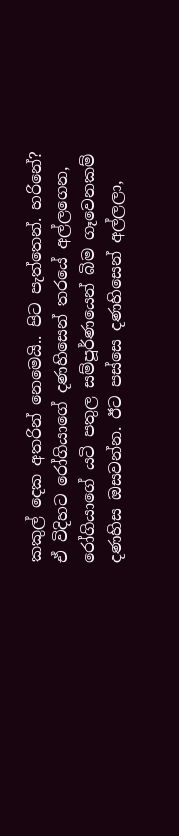කකුල් දෙක අතරින් නෙමෙයි.. පිට පැත්තෙන්. හරිනේ? ඒ විදිහට රෝගියාගේ දණහිසෙන් තරයේ අල්ලගෙන, රෝගියාගේ යටි පතුල සම්පූර්ණයෙන් බිම ගෑවෙනකම් දණහිස ඔසවන්න. ඊට පස්සෙ දණහිසෙන් අල්ලලා,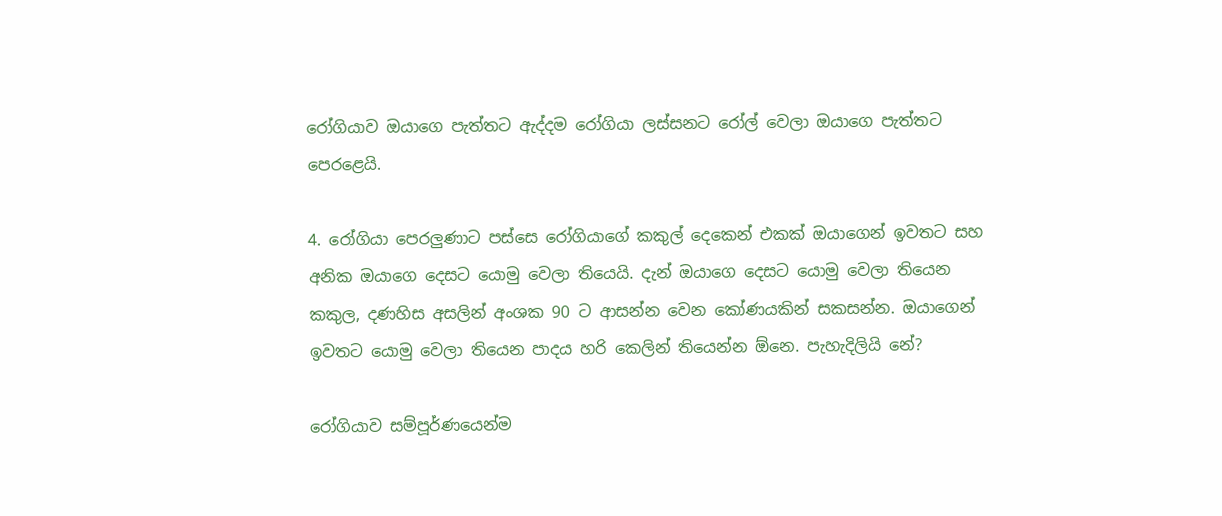රෝගියාව ඔයාගෙ පැත්තට ඇද්දම රෝගියා ලස්සනට රෝල් වෙලා ඔයාගෙ පැත්තට පෙරළෙයි.

4. රෝගියා පෙරලුණාට පස්සෙ රෝගියාගේ කකුල් දෙකෙන් එකක් ඔයාගෙන් ඉවතට සහ අනික ඔයාගෙ දෙසට යොමු වෙලා තියෙයි. දැන් ඔයාගෙ දෙසට යොමු වෙලා තියෙන කකුල, දණහිස අසලින් අංශක 90 ට ආසන්න වෙන කෝණයකින් සකසන්න. ඔයාගෙන් ඉවතට යොමු වෙලා තියෙන පාදය හරි කෙලින් තියෙන්න ඕනෙ. පැහැදිලියි නේ?

රෝගියාව සම්පූර්ණයෙන්ම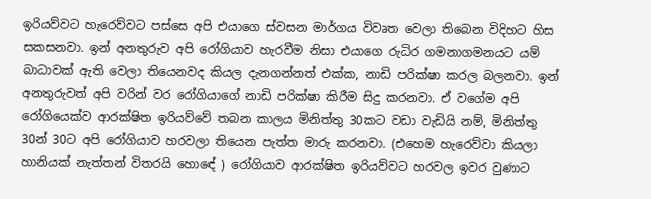ඉරියව්වට හැරෙව්වට පස්සෙ අපි එයාගෙ ස්වසන මාර්ගය විවෘත වෙලා තිබෙන විදිහට හිස සකසනවා. ඉන් අනතුරුව අපි රෝගියාව හැරවීම නිසා එයාගෙ රුධිර ගමනාගමනයට යම් බාධාවක් ඇති වෙලා තියෙනවද කියල දැනගන්නත් එක්ක, නාඩි පරික්ෂා කරල බලනවා. ඉන් අනතුරුවත් අපි වරින් වර රෝගියාගේ නාඩි පරික්ෂා කිරීම සිදු කරනවා. ඒ වගේම අපි රෝගියෙක්ව ආරක්ෂිත ඉරියව්වේ තබන කාලය මිනිත්තු 30කට වඩා වැඩියි නම්, මිනිත්තු 30න් 30ට අපි රෝගියාව හරවලා තියෙන පැත්ත මාරු කරනවා. (එහෙම හැරෙව්වා කියලා හානියක් නැත්තන් විතරයි හොඳේ ) රෝගියාව ආරක්ෂිත ඉරියව්වට හරවල ඉවර වුණාට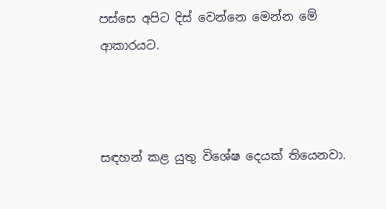පස්සෙ අපිට දිස් වෙන්නෙ මෙන්න මේ ආකාරයට.



සඳහන් කළ යුතු විශේෂ දෙයක් තියෙනවා.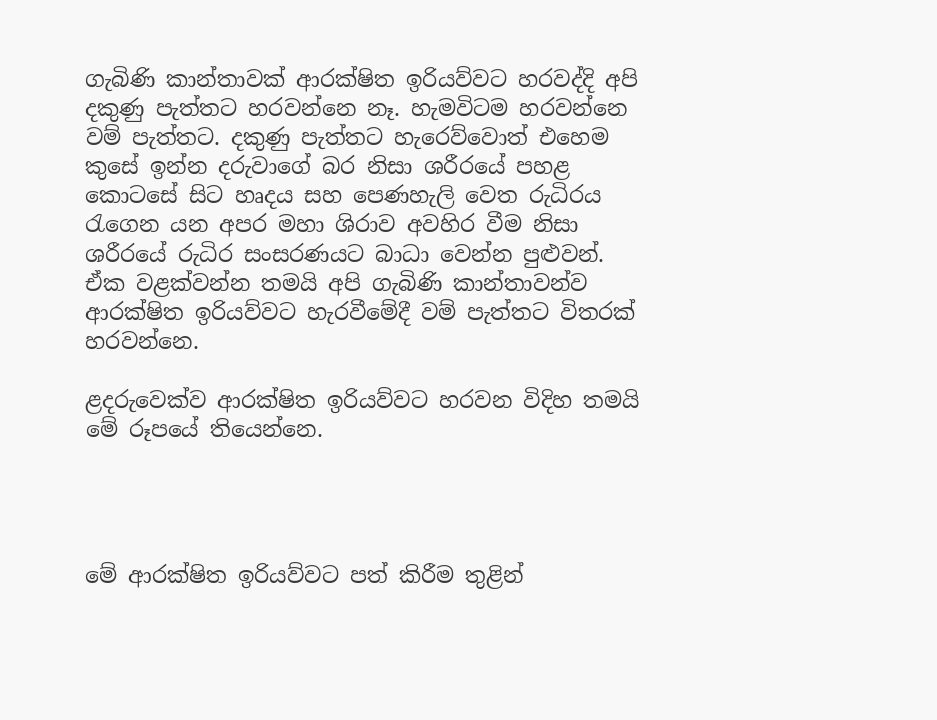ගැබිණි කාන්තාවක් ආරක්ෂිත ඉරියව්වට හරවද්දි අපි දකුණු පැත්තට හරවන්නෙ නෑ. හැමවිටම හරවන්නෙ වම් පැත්තට. දකුණු පැත්තට හැරෙව්වොත් එහෙම කුසේ ඉන්න දරුවාගේ බර නිසා ශරීරයේ පහළ කොටසේ සිට හෘදය සහ පෙණහැලි වෙත රුධිරය රැගෙන යන අපර මහා ශිරාව අවහිර වීම නිසා ශරීරයේ රුධිර සංසරණයට බාධා වෙන්න පුළුවන්. ඒක වළක්වන්න තමයි අපි ගැබිණි කාන්තාවන්ව ආරක්ෂිත ඉරියව්වට හැරවීමේදී වම් පැත්තට විතරක් හරවන්නෙ.

ළදරුවෙක්ව ආරක්ෂිත ඉරියව්වට හරවන විදිහ තමයි මේ රූපයේ තියෙන්නෙ.




මේ ආරක්ෂිත ඉරියව්වට පත් කිරීම තුළින්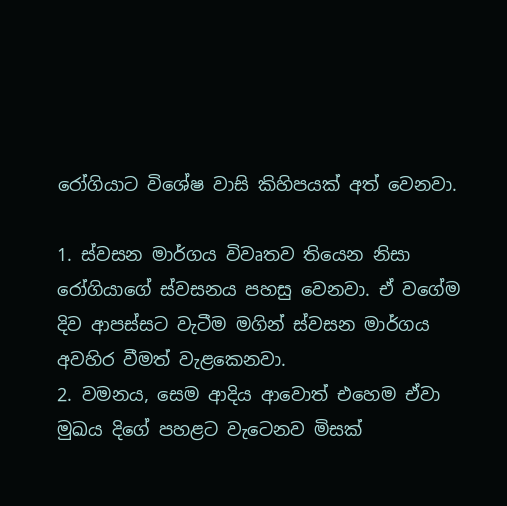රෝගියාට විශේෂ වාසි කිහිපයක් අත් වෙනවා.

1. ස්වසන මාර්ගය විවෘතව තියෙන නිසා රෝගියාගේ ස්වසනය පහසු වෙනවා. ඒ වගේම දිව ආපස්සට වැටීම මගින් ස්වසන මාර්ගය අවහිර වීමත් වැළකෙනවා.
2. වමනය, සෙම ආදිය ආවොත් එහෙම ඒවා මුඛය දිගේ පහළට වැටෙනව මිසක්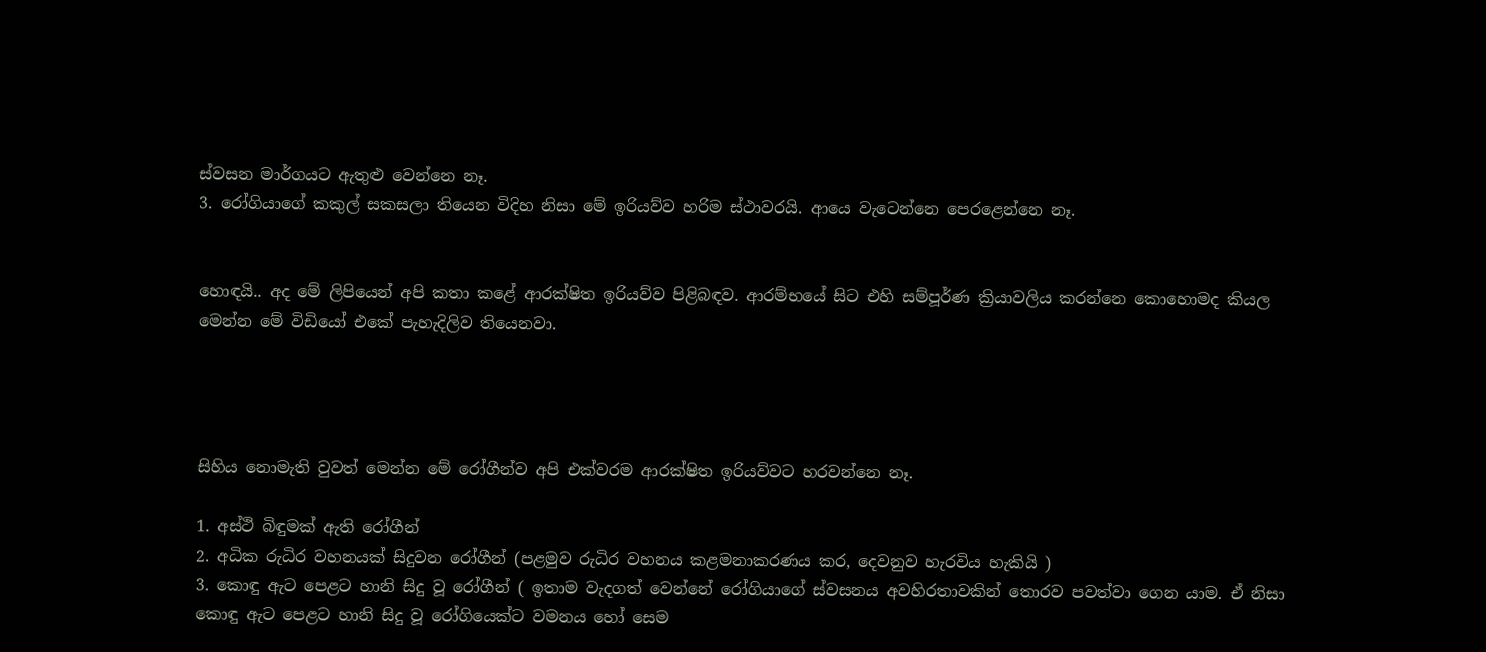ස්වසන මාර්ගයට ඇතුළු වෙන්නෙ නෑ.
3. රෝගියාගේ කකුල් සකසලා තියෙන විදිහ නිසා මේ ඉරියව්ව හරිම ස්ථාවරයි. ආයෙ වැටෙන්නෙ පෙරළෙන්නෙ නෑ.


හොඳයි.. අද මේ ලිපියෙන් අපි කතා කළේ ආරක්ෂිත ඉරියව්ව පිළිබඳව. ආරම්භයේ සිට එහි සම්පූර්ණ ක්‍රියාවලිය කරන්නෙ කොහොමද කියල මෙන්න මේ විඩියෝ එකේ පැහැදිලිව තියෙනවා.




සිහිය නොමැති වුවත් මෙන්න මේ රෝගීන්ව අපි එක්වරම ආරක්ෂිත ඉරියව්වට හරවන්නෙ නෑ.

1. අස්ථි බිඳුමක් ඇති රෝගීන්
2. අධික රුධිර වහනයක් සිදුවන රෝගීන් (පළමුව රුධිර වහනය කළමනාකරණය කර, දෙවනුව හැරවිය හැකියි )
3. කොඳු ඇට පෙළට හානි සිදු වූ රෝගීන් ( ඉතාම වැදගත් වෙන්නේ රෝගියාගේ ස්වසනය අවහිරතාවකින් තොරව පවත්වා ගෙන යාම. ඒ නිසා කොඳු ඇට පෙළට හානි සිදු වූ රෝගියෙක්ට වමනය හෝ සෙම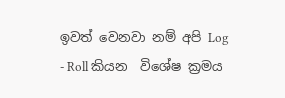ඉවත් වෙනවා නම් අපි Log - Roll කියන  විශේෂ ක්‍රමය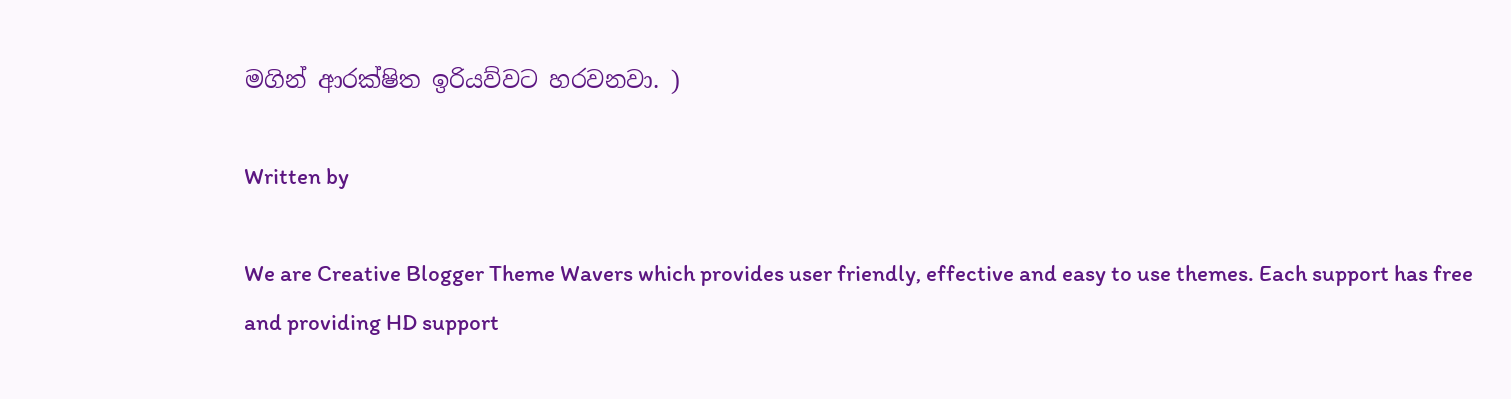මගින් ආරක්ෂිත ඉරියව්වට හරවනවා. )

Written by

We are Creative Blogger Theme Wavers which provides user friendly, effective and easy to use themes. Each support has free and providing HD support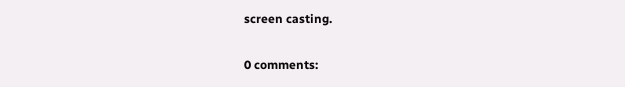screen casting.

0 comments: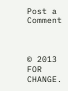Post a Comment



© 2013 FOR CHANGE.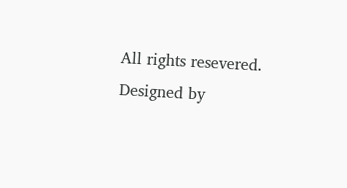All rights resevered. Designed by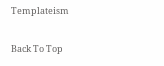Templateism

Back To Top